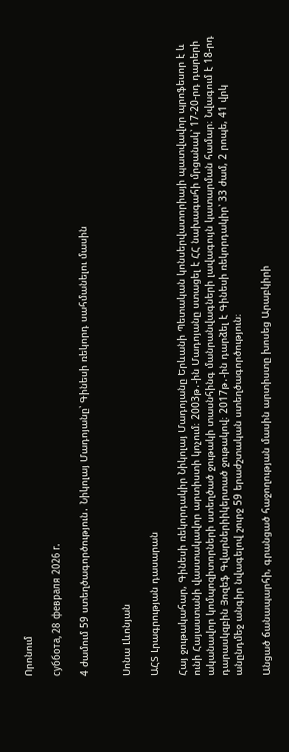Որոնում

суббота, 28 февраля 2026 г.

4 ժամում 59 ստեղծագործություն․ Նիկոլայ Մադոյանը՝ Գինեսի ռեկորդ սահմանելու մասին


Սոնա Լևոնյան

ԱՀՏ Լրագրության դասարան

Հայ ջութակահար, Գինեսի ռեկորդակիր Նիկոլայ Մադոյանը Երևանի Պետական կոնսերվատորիայի պատվավոր պրոֆեսոր է և ունի Հայաստանի վաստակավոր արտիստի կոչում։ 2003թ․-ին Մադոյանը ստացել է ՀՀ նախագահի մրցանակ՝ 17-20-րդ դարերի ականավոր կոմպոզիտորների ստեղծած ջութակի տասնհինգ մանրանվագների լավագույն կատարման համար։ Նվագում է 18-րդ դարասկզբին Յոզեֆ Գվարներիիկերտած ջութակով։ 2017թ․-ին դարձել է Գինեսի ռեկորդակիր՝ 33 ժամ, 2 րոպե, 41 վրկ անընդմեջ անգիր նվագելով շուրջ 59 երաժշտական ստեղծագործություն։

Անցած ճանապարհի, գրանցած հաջողության մասին արտիստը խոսեց Արաբկիրի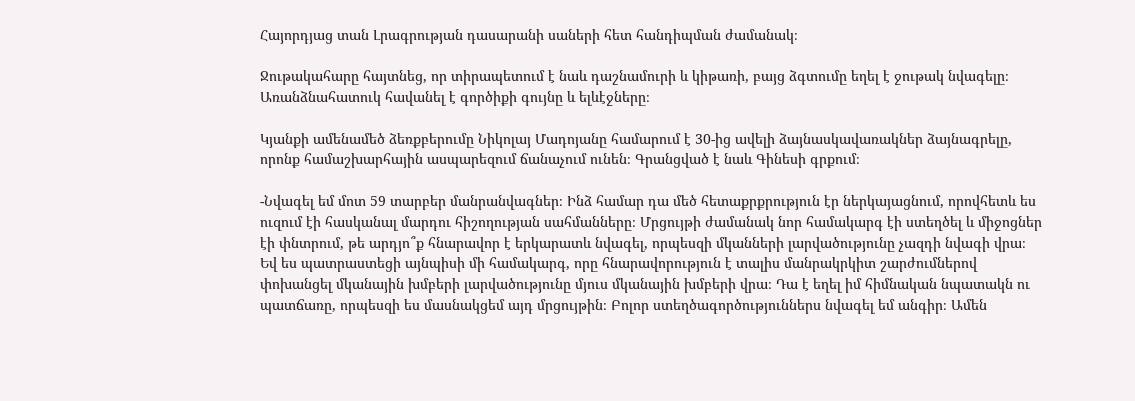Հայորդյաց տան Լրագրության դասարանի սաների հետ հանդիպման ժամանակ։

Ջութակահարը հայտնեց, որ տիրապետում է նաև դաշնամուրի և կիթառի, բայց ձգտումը եղել է ջութակ նվագելը։ Առանձնահատուկ հավանել է գործիքի գույնը և ելևէջները։

Կյանքի ամենամեծ ձեռքբերումը Նիկոլայ Մադոյանը համարում է 30-ից ավելի ձայնասկավառակներ ձայնագրելը, որոնք համաշխարհային ասպարեզում ճանաչում ունեն։ Գրանցված է նաև Գինեսի գրքում։

-Նվագել եմ մոտ 59 տարբեր մանրանվագներ։ Ինձ համար դա մեծ հետաքրքրություն էր ներկայացնում, որովհետև ես ուզում էի հասկանալ մարդու հիշողության սահմանները։ Մրցույթի ժամանակ նոր համակարգ էի ստեղծել և միջոցներ էի փնտրում, թե արդյո՞ք հնարավոր է երկարատև նվագել, որպեսզի մկանների լարվածությունը չազդի նվագի վրա։ Եվ ես պատրաստեցի այնպիսի մի համակարգ, որը հնարավորություն է տալիս մանրակրկիտ շարժումներով փոխանցել մկանային խմբերի լարվածությունը մյուս մկանային խմբերի վրա։ Դա է եղել իմ հիմնական նպատակն ու պատճառը, որպեսզի ես մասնակցեմ այդ մրցույթին։ Բոլոր ստեղծագործություններս նվագել եմ անգիր։ Ամեն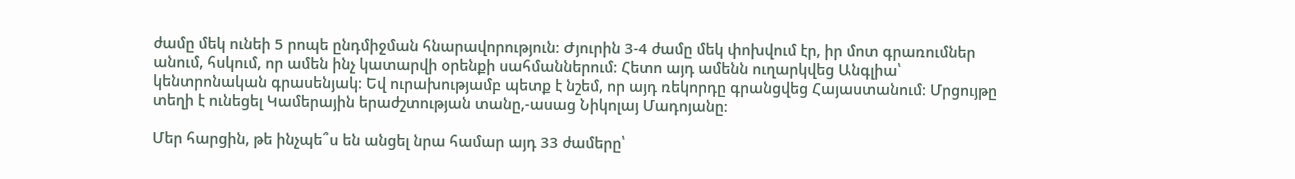ժամը մեկ ունեի 5 րոպե ընդմիջման հնարավորություն։ Ժյուրին 3-4 ժամը մեկ փոխվում էր, իր մոտ գրառումներ անում, հսկում, որ ամեն ինչ կատարվի օրենքի սահմաններում։ Հետո այդ ամենն ուղարկվեց Անգլիա՝ կենտրոնական գրասենյակ։ Եվ ուրախությամբ պետք է նշեմ, որ այդ ռեկորդը գրանցվեց Հայաստանում։ Մրցույթը տեղի է ունեցել Կամերային երաժշտության տանը,-ասաց Նիկոլայ Մադոյանը։

Մեր հարցին, թե ինչպե՞ս են անցել նրա համար այդ 33 ժամերը՝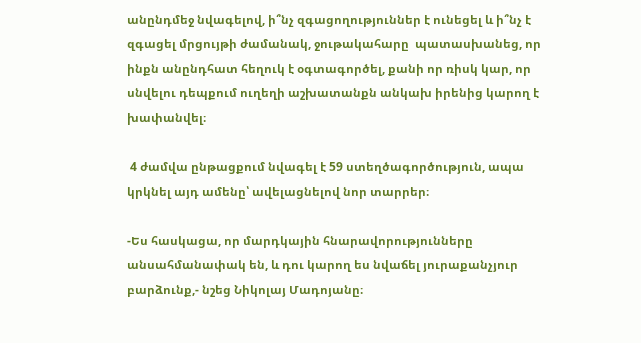անընդմեջ նվագելով, ի՞նչ զգացողություններ է ունեցել և ի՞նչ է զգացել մրցույթի ժամանակ, ջութակահարը  պատասխանեց, որ ինքն անընդհատ հեղուկ է օգտագործել, քանի որ ռիսկ կար, որ սնվելու դեպքում ուղեղի աշխատանքն անկախ իրենից կարող է խափանվել։

 4 ժամվա ընթացքում նվագել է 59 ստեղծագործություն, ապա կրկնել այդ ամենը՝ ավելացնելով նոր տարրեր։

-Ես հասկացա, որ մարդկային հնարավորությունները անսահմանափակ են, և դու կարող ես նվաճել յուրաքանչյուր բարձունք,- նշեց Նիկոլայ Մադոյանը։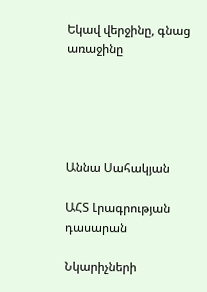Եկավ վերջինը, գնաց առաջինը





Աննա Սահակյան

ԱՀՏ Լրագրության դասարան

Նկարիչների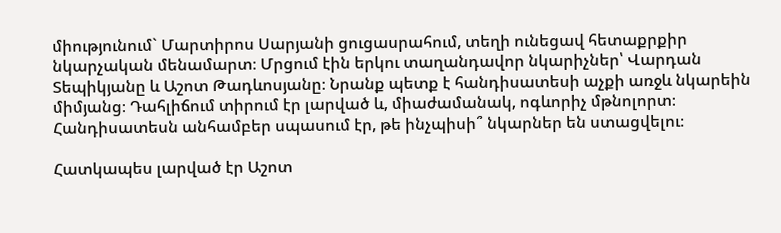միությունում` Մարտիրոս Սարյանի ցուցասրահում, տեղի ունեցավ հետաքրքիր նկարչական մենամարտ։ Մրցում էին երկու տաղանդավոր նկարիչներ՝ Վարդան Տեպիկյանը և Աշոտ Թադևոսյանը։ Նրանք պետք է հանդիսատեսի աչքի առջև նկարեին միմյանց։ Դահլիճում տիրում էր լարված և, միաժամանակ, ոգևորիչ մթնոլորտ։ Հանդիսատեսն անհամբեր սպասում էր, թե ինչպիսի՞ նկարներ են ստացվելու։

Հատկապես լարված էր Աշոտ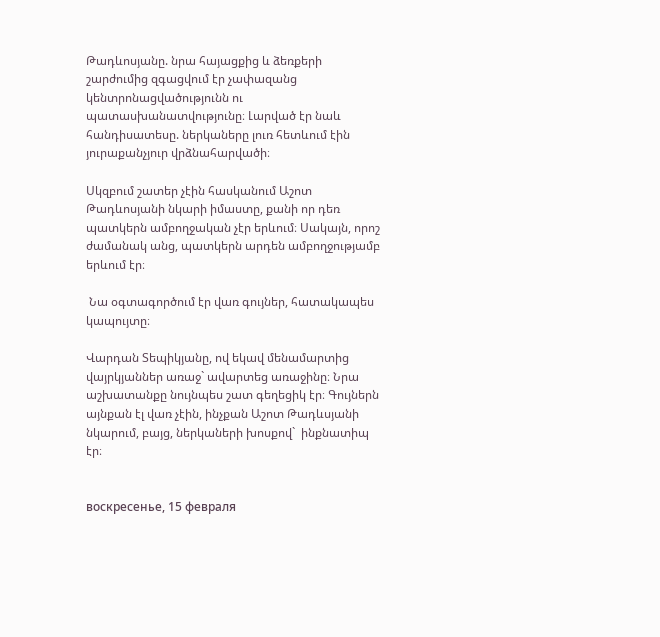Թադևոսյանը. նրա հայացքից և ձեռքերի շարժումից զգացվում էր չափազանց կենտրոնացվածությունն ու պատասխանատվությունը։ Լարված էր նաև հանդիսատեսը. ներկաները լուռ հետևում էին յուրաքանչյուր վրձնահարվածի։

Սկզբում շատեր չէին հասկանում Աշոտ Թադևոսյանի նկարի իմաստը, քանի որ դեռ պատկերն ամբողջական չէր երևում։ Սակայն, որոշ ժամանակ անց, պատկերն արդեն ամբողջությամբ երևում էր։

 Նա օգտագործում էր վառ գույներ, հատակապես կապույտը։

Վարդան Տեպիկյանը, ով եկավ մենամարտից վայրկյաններ առաջ` ավարտեց առաջինը։ Նրա աշխատանքը նույնպես շատ գեղեցիկ էր։ Գույներն այնքան էլ վառ չէին, ինչքան Աշոտ Թադևսյանի նկարում, բայց, ներկաների խոսքով`  ինքնատիպ էր։


воскресенье, 15 февраля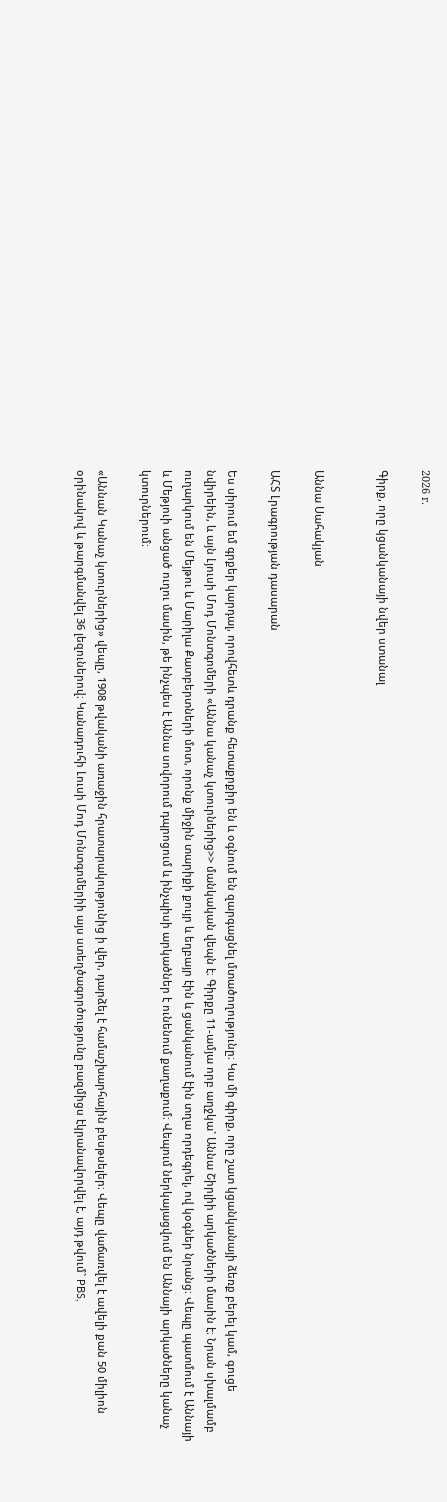2026 г.

Գիրք, որը կցանկանայի նվեր ստանալ


Աննա Սահակյան

ԱՀՏ Լրագրության դասարան

Ես սիրում եմ գրքեր կարդալ, որովհետև դրանք հետաքրքիր են և օգնում են զարգացնել մտածողությունը։ Կա մի գիրք, որը շատ կցանկանայի ձեռք բերել կամ, գուցե նվիրեին, և այն Լյուսի Մոդ Մոնտգոմերի «Աննա կանաչ կտուրներից>> մանկական վեպն է։ Գիրքը 11-ամյա որբ աղջկա` Աննա Շիրլիի արկածների մասին է։ Նրան սխալմամբ ուղարկում են Մեյթու և Մարիլա Քատբերտների մոտ, որոնք միջին տարիքի քույր և եղբայր էին և ցանկանում էին տղա որդեգրել, ով կօգներ նրանց։ Վեպը պատմում է Աննայի և Մեթյուի անցած ուղու մասին, թե ինչպես է Աննա սովորում դպրոցում և ինչպիսի արկածներ է ունենում քաղաքում։ Վեպում ներկայացվում են Աննայի արկածները կանաչ կտուրներում։

«Աննան Կանաչ կտուրներից» վեպը, 1908 թվականի առաջին հրատարակությունից ի վեր, դարձել է համաշխարհային բեսթսելեր։ Վեպը վաճառվել է ավելի քան 50 միլիոն օրինակով և թարգմանվել 36 լեզուներով։ Կանադուհի Լուսի Մոդ Մոնտգոմերիի այս ստեղծագործությունը բազմիցս էկրանավորվել է, այդ թվում` PBS,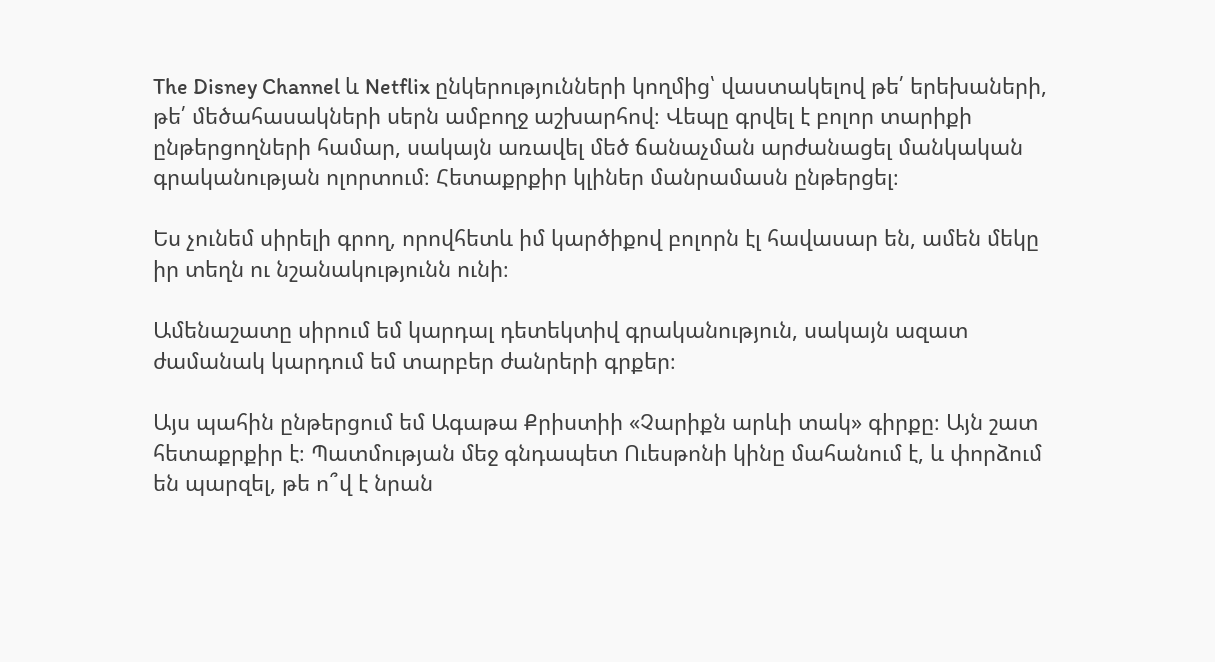The Disney Channel և Netflix ընկերությունների կողմից՝ վաստակելով թե՛ երեխաների, թե՛ մեծահասակների սերն ամբողջ աշխարհով։ Վեպը գրվել է բոլոր տարիքի ընթերցողների համար, սակայն առավել մեծ ճանաչման արժանացել մանկական գրականության ոլորտում։ Հետաքրքիր կլիներ մանրամասն ընթերցել։

Ես չունեմ սիրելի գրող, որովհետև իմ կարծիքով բոլորն էլ հավասար են, ամեն մեկը իր տեղն ու նշանակությունն ունի։

Ամենաշատը սիրում եմ կարդալ դետեկտիվ գրականություն, սակայն ազատ ժամանակ կարդում եմ տարբեր ժանրերի գրքեր։

Այս պահին ընթերցում եմ Ագաթա Քրիստիի «Չարիքն արևի տակ» գիրքը։ Այն շատ հետաքրքիր է։ Պատմության մեջ գնդապետ Ուեսթոնի կինը մահանում է, և փորձում են պարզել, թե ո՞վ է նրան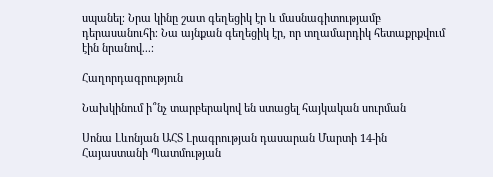սպանել։ Նրա կինը շատ գեղեցիկ էր և մասնագիտությամբ դերասանուհի։ Նա այնքան գեղեցիկ էր, որ տղամարդիկ հետաքրքվում էին նրանով...։

Հաղորդագրություն

Նախկինում ի՞նչ տարբերակով են ստացել հայկական սուրման

Սոնա Լևոնյան ԱՀՏ Լրագրության դասարան Մարտի 14-ին Հայաստանի Պատմության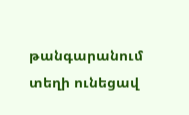թանգարանում տեղի ունեցավ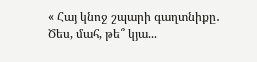« Հայ կնոջ շպարի գաղտնիքը․ Ծես, մահ, թե՞ կյա...